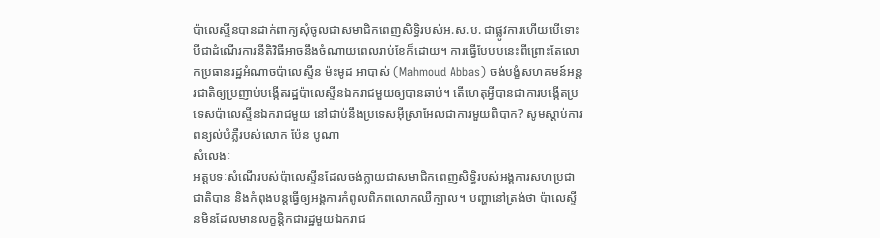ប៉ាលេស្ទីនបានដាក់ពាក្យសុំចូលជាសមាជិកពេញសិទ្ធិរបស់អ.ស.ប. ជាផ្លូវការហើយបើទោះបីជាដំណើរការនីតិវិធីអាចនឹងចំណាយពេលរាប់ខែក៏ដោយ។ ការធ្វើបែបបនេះពីព្រោះតែលោកប្រធានរដ្ឋអំណាចប៉ាលេស្ទីន ម៉ះមូដ អាបាស់ (Mahmoud Abbas) ចង់បង្ខំសហគមន៍អន្តរជាតិឲ្យប្រញាប់បង្កើតរដ្ឋប៉ាលេស្ទីនឯករាជមួយឲ្យបានឆាប់។ តើហេតុអ្វីបានជាការបង្កើតប្រទេសប៉ាលេស្ទីនឯករាជមួយ នៅជាប់នឹងប្រទេសអ៊ីស្រាអែលជាការមួយពិបាក? សូមស្តាប់ការពន្យល់បំភ្លឺរបស់លោក ប៉ែន បូណា
សំលេងៈ
អត្តបទៈសំណើរបស់ប៉ាលេស្ទីនដែលចង់ក្លាយជាសមាជិកពេញសិទ្ធិរបស់អង្គការសហប្រជាជាតិបាន និងកំពុងបន្តធ្វើឲ្យអង្គការកំពូលពិភពលោកឈឺក្បាល។ បញ្ហានៅត្រង់ថា ប៉ាលេស្ទីនមិនដែលមានលក្ខន្តិកជារដ្ឋមួយឯករាជ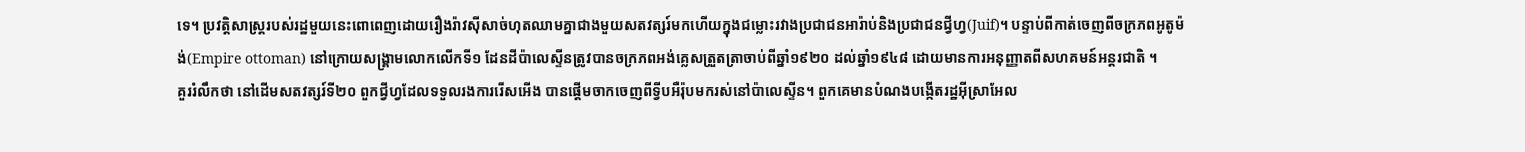ទេ។ ប្រវត្តិសាស្ត្ររបស់រដ្ឋមួយនេះពោពេញដោយរឿងរ៉ាវស៊ីសាច់ហុតឈាមគ្នាជាងមួយសតវត្សរ៍មកហើយក្នុងជម្លោះរវាងប្រជាជនអារ៉ាប់និងប្រជាជនជ្វីហ្វ(Juif)។ បន្ទាប់ពីកាត់ចេញពីចក្រភពអូតូម៉ង់(Empire ottoman) នៅក្រោយសង្គ្រាមលោកលើកទី១ ដែនដីប៉ាលេស្ទីនត្រូវបានចក្រភពអង់គ្លេសត្រួតត្រាចាប់ពីឆ្នាំ១៩២០ ដល់ឆ្នាំ១៩៤៨ ដោយមានការអនុញ្ញាតពីសហគមន៍អន្តរជាតិ ។
គួររំលឹកថា នៅដើមសតវត្សរ៍ទី២០ ពួកជ្វីហ្វដែលទទួលរងការរើសអើង បានផ្តើមចាកចេញពីទ្វីបអឺរ៉ុបមករស់នៅប៉ាលេស្ទីន។ ពួកគេមានបំណងបង្កើតរដ្ឋអ៊ីស្រាអែល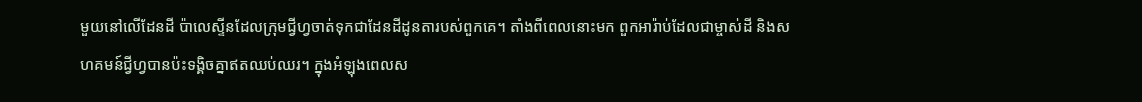មួយនៅលើដែនដី ប៉ាលេស្ទីនដែលក្រុមជ្វីហ្វចាត់ទុកជាដែនដីដូនតារបស់ពួកគេ។ តាំងពីពេលនោះមក ពួកអារ៉ាប់ដែលជាម្ចាស់ដី និងសហគមន៍ជ្វីហ្វបានប៉ះទង្គិចគ្នាឥតឈប់ឈរ។ ក្នុងអំឡុងពេលស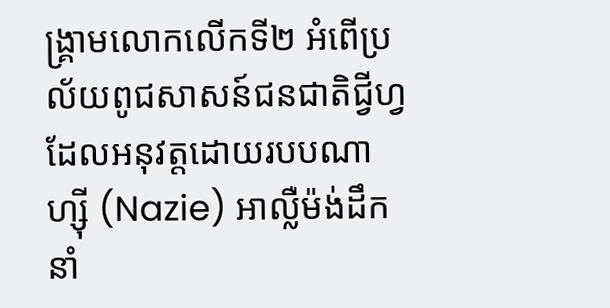ង្គ្រាមលោកលើកទី២ អំពើប្រល័យពូជសាសន៍ជនជាតិជ្វីហ្វដែលអនុវត្តដោយរបបណាហ្ស៊ី (Nazie) អាល្លឺម៉ង់ដឹកនាំ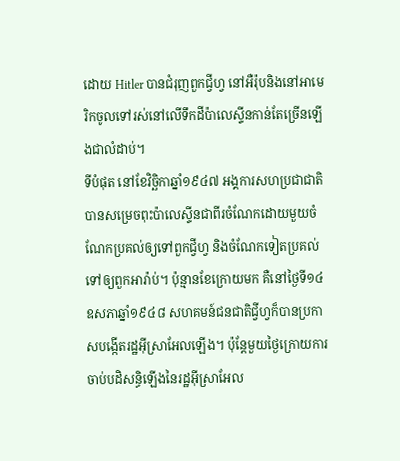ដោយ Hitler បានជំរុញពួកជ្វីហ្វ នៅអឺរ៉ុបនិងនៅអាមេរិកចូលទៅរស់នៅលើទឹកដីប៉ាលេស្ទីនកាន់តែច្រើនឡើងជាលំដាប់។
ទីបំផុត នៅខែវិច្ឆិកាឆ្នាំ១៩៤៧ អង្គការសហប្រជាជាតិបានសម្រេចពុះប៉ាលេស្ទីនជាពីរចំណែកដោយមួយចំណែកប្រគល់ឲ្យទៅពួកជ្វីហ្វ និងចំណែកទៀតប្រគល់ទៅឲ្យពួកអារ៉ាប់។ ប៉ុន្មានខែក្រោយមក គឺនៅថ្ងៃទី១៤ឧសភាឆ្នាំ១៩៤៨ សហគមន៍ជនជាតិជ្វីហ្វក៏បានប្រកាសបង្កើតរដ្ឋអ៊ីស្រាអែលឡើង។ ប៉ុន្តែមួយថ្ងៃក្រោយការចាប់បដិសន្ធិឡើងនៃរដ្ឋអ៊ីស្រាអែល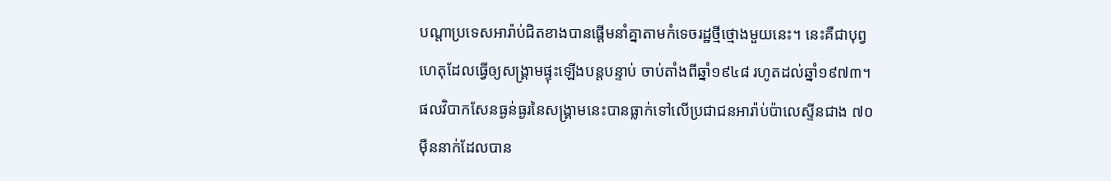បណ្តាប្រទេសអារ៉ាប់ជិតខាងបានផ្តើមនាំគ្នាតាមកំទេចរដ្ឋថ្មីថ្មោងមួយនេះ។ នេះគឺជាបុព្វហេតុដែលធ្វើឲ្យសង្គ្រាមផ្ទុះឡើងបន្តបន្ទាប់ ចាប់តាំងពីឆ្នាំ១៩៤៨ រហូតដល់ឆ្នាំ១៩៧៣។
ផលវិបាកសែនធ្ងន់ធ្ងរនៃសង្គ្រាមនេះបានធ្លាក់ទៅលើប្រជាជនអារ៉ាប់ប៉ាលេស្ទីនជាង ៧០ម៉ឺននាក់ដែលបាន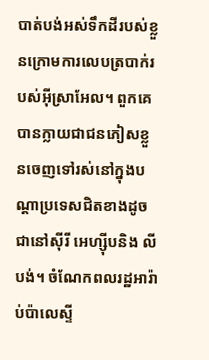បាត់បង់អស់ទឹកដីរបស់ខ្លួនក្រោមការលេបត្របាក់របស់អ៊ីស្រាអែល។ ពួកគេបានក្លាយជាជនភៀសខ្លួនចេញទៅរស់នៅក្នុងបណ្តាប្រទេសជិតខាងដូចជានៅស៊ីរី អេហ្ស៊ីបនិង លីបង់។ ចំណែកពលរដ្ឋអារ៉ាប់ប៉ាលេស្ទី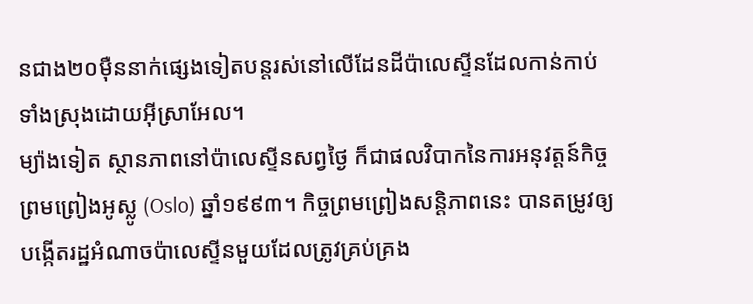នជាង២០ម៉ឺននាក់ផ្សេងទៀតបន្តរស់នៅលើដែនដីប៉ាលេស្ទីនដែលកាន់កាប់ទាំងស្រុងដោយអ៊ីស្រាអែល។
ម្យ៉ាងទៀត ស្ថានភាពនៅប៉ាលេស្ទីនសព្វថ្ងៃ ក៏ជាផលវិបាកនៃការអនុវត្តន៍កិច្ចព្រមព្រៀងអូស្លូ (Oslo) ឆ្នាំ១៩៩៣។ កិច្ចព្រមព្រៀងសន្តិភាពនេះ បានតម្រូវឲ្យបង្កើតរដ្ឋអំណាចប៉ាលេស្ទីនមួយដែលត្រូវគ្រប់គ្រង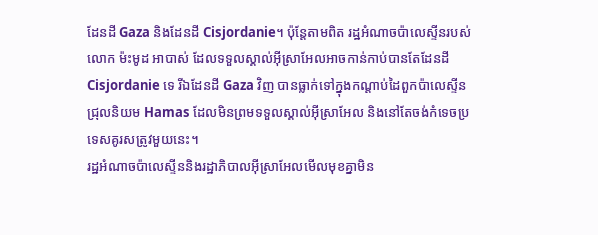ដែនដី Gaza និងដែនដី Cisjordanie។ ប៉ុន្តែតាមពិត រដ្ឋអំណាចប៉ាលេស្ទីនរបស់លោក ម៉ះមូដ អាបាស់ ដែលទទួលស្គាល់អ៊ីស្រាអែលអាចកាន់កាប់បានតែដែនដី Cisjordanie ទេ រីឯដែនដី Gaza វិញ បានធ្លាក់ទៅក្នុងកណ្តាប់ដៃពួកប៉ាលេស្ទីនជ្រុលនិយម Hamas ដែលមិនព្រមទទួលស្គាល់អ៊ីស្រាអែល និងនៅតែចង់កំទេចប្រទេសគូរសត្រូវមួយនេះ។
រដ្ឋអំណាចប៉ាលេស្ទីននិងរដ្ឋាភិបាលអ៊ីស្រាអែលមើលមុខគ្នាមិន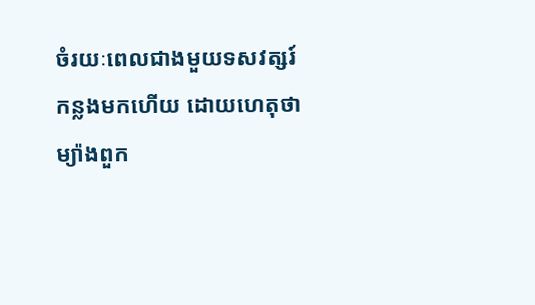ចំរយៈពេលជាងមួយទសវត្សរ៍កន្លងមកហើយ ដោយហេតុថា ម្យ៉ាងពួក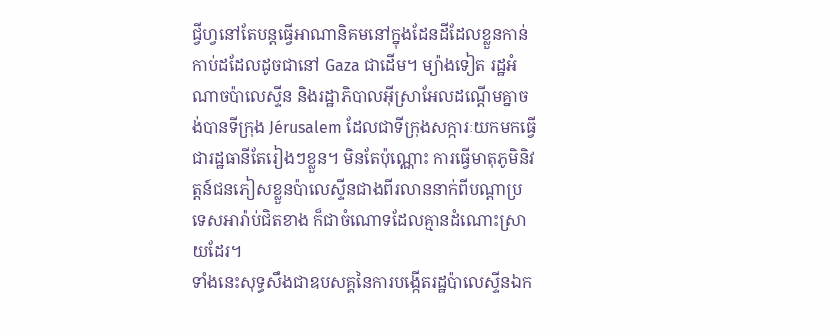ជ្វីហ្វនៅតែបន្តធ្វើអាណានិគមនៅក្នុងដែនដីដែលខ្លួនកាន់កាប់ដដែលដូចជានៅ Gaza ជាដើម។ ម្យ៉ាងទៀត រដ្ឋអំណាចប៉ាលេស្ទីន និងរដ្ឋាភិបាលអ៊ីស្រាអែលដណ្តើមគ្នាចង់បានទីក្រុង Jérusalem ដែលជាទីក្រុងសក្ការៈយកមកធ្វើជារដ្ឋធានីតែរៀងៗខ្លួន។ មិនតែប៉ុណ្ណោះ ការធ្វើមាតុភូមិនិវត្តន៍ជនភៀសខ្លួនប៉ាលេស្ទីនជាងពីរលាននាក់ពីបណ្តាប្រទេសអារ៉ាប់ជិតខាង ក៏ជាចំណោទដែលគ្មានដំណោះស្រាយដែរ។
ទាំងនេះសុទ្ធសឹងជាឧបសគ្គនៃការបង្កើតរដ្ឋប៉ាលេស្ទីនឯក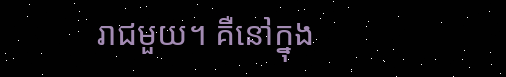រាជមួយ។ គឺនៅក្នុង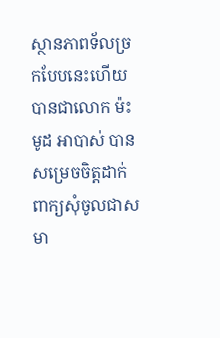ស្ថានភាពទ័លច្រកបែបនេះហើយបានជាលោក ម៉ះមូដ អាបាស់ បានសម្រេចចិត្តដាក់ពាក្យសុំចូលជាសមា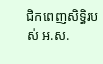ជិកពេញសិទ្ធិរបស់ អ.ស.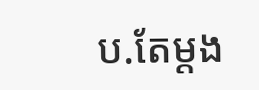ប.តែម្តង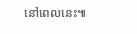នៅពេលនេះ៕